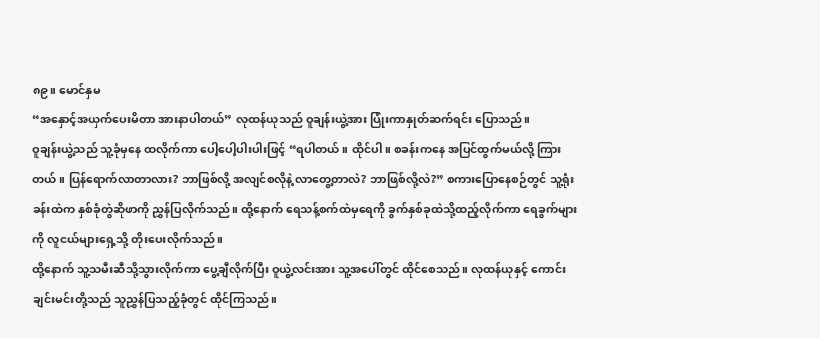၈၉။ မောင်နှမ
“အနှောင့်အယှက်ပေးမိတာ အားနာပါတယ်” လုထန်ယုသည် ဝူချန်းယွဲ့အား ပြုံးကာနှုတ်ဆက်ရင်း ပြောသည်။
ဝူချန်းယွဲ့သည် သူ့ခုံမှနေ ထလိုက်ကာ ပေါ့ပေါ့ပါးပါးဖြင့် “ရပါတယ်။ ထိုင်ပါ။ စခန်းကနေ အပြင်ထွက်မယ်လို့ ကြားတယ်။ ပြန်ရောက်လာတာလား? ဘာဖြစ်လို့ အလျင်စလိုနဲ့ လာတွေ့တာလဲ? ဘာဖြစ်လို့လဲ?” စကားပြောနေစဉ်တွင် သူ့ရုံးခန်းထဲက နှစ်ခုံတွဲဆိုဖာကို ညွှန်ပြလိုက်သည်။ ထို့နောက် ရေသန့်စက်ထဲမှရေကို ခွက်နှစ်ခုထဲသို့ထည့်လိုက်ကာ ရေခွက်များကို လူငယ်များရှေ့သို့ တိုးပေးလိုက်သည်။
ထို့နောက် သူ့သမီးဆီသို့သွားလိုက်ကာ ပွေ့ချီလိုက်ပြီး ဝူယွဲ့လင်းအား သူ့အပေါ်တွင် ထိုင်စေသည်။ လုထန်ယုနှင့် ကောင်းချင်းမင်းတို့သည် သူညွှန်ပြသည့်ခုံတွင် ထိုင်ကြသည်။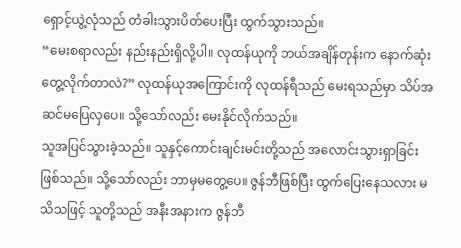ရှောင့်ယွဲ့လုံသည် တံခါးသွားပိတ်ပေးပြီး ထွက်သွားသည်။
“မေးစရာလည်း နည်းနည်းရှိလို့ပါ။ လုထန်ယုကို ဘယ်အချိန်တုန်းက နောက်ဆုံးတွေ့လိုက်တာလဲ?” လုထန်ယုအကြောင်းကို လုထန်ရီသည် မေးရသည်မှာ သိပ်အဆင်မပြေလှပေ။ သို့သော်လည်း မေးနိုင်လိုက်သည်။
သူအပြင်သွားခဲ့သည်။ သူနှင့်ကောင်းချင်းမင်းတို့သည် အလောင်းသွားရှာခြင်း ဖြစ်သည်။ သို့သော်လည်း ဘာမှမတွေ့ပေ။ ဇွန်ဘီဖြစ်ပြီး ထွက်ပြေးနေသလား မသိသဖြင့် သူတို့သည် အနီးအနားက ဇွန်ဘီ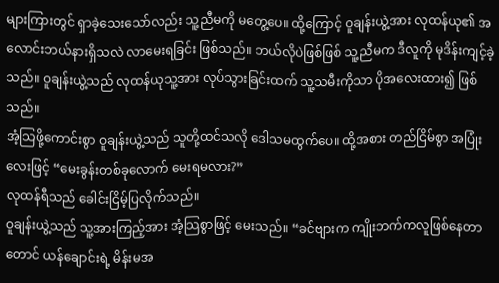များကြားတွင် ရှာခဲ့သေးသော်လည်း သူ့ညီမကို မတွေ့ပေ။ ထို့ကြောင့် ဝူချန်းယွဲ့အား လုထန်ယု၏ အလောင်းဘယ်နားရှိသလဲ လာမေးရခြင်း ဖြစ်သည်။ ဘယ်လိုပဲဖြစ်ဖြစ် သူ့ညီမက ဒီလူကို မုဒိန်းကျင့်ခဲ့သည်။ ဝူချန်းယွဲ့သည် လုထန်ယုသူ့အား လုပ်သွားခြင်းထက် သူ့သမီးကိုသာ ပိုအလေးထား၍ ဖြစ်သည်။
အံ့သြဖို့ကောင်းစွာ ဝူချန်းယွဲ့သည် သူတို့ထင်သလို ဒေါသမထွက်ပေ။ ထို့အစား တည်ငြိမ်စွာ အပြုံးလေးဖြင့် “မေးခွန်းတစ်ခုလောက် မေးရမလား?”
လုထန်ရီသည် ခေါင်းငြိမ့်ပြလိုက်သည်။
ဝူချန်းယွဲ့သည် သူ့အားကြည့်အား အံ့သြစွာဖြင့် မေးသည်။ “ခင်ဗျားက ကျိုးဘက်ကလူဖြစ်နေတာတောင် ယန်ချောင်းရဲ့ မိန်းမအ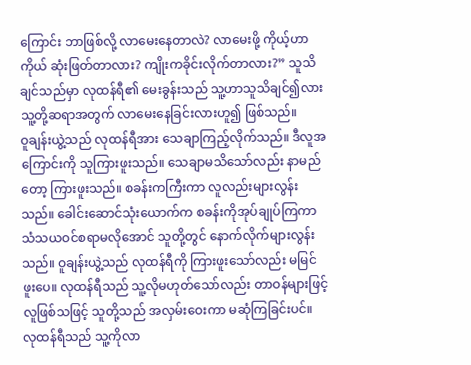ကြောင်း ဘာဖြစ်လို့ လာမေးနေတာလဲ? လာမေးဖို့ ကိုယ့်ဟာကိုယ် ဆုံးဖြတ်တာလား? ကျိုးကခိုင်းလိုက်တာလား?” သူသိချင်သည်မှာ လုထန်ရီ၏ မေးခွန်းသည် သူ့ဟာသူသိချင်၍လား သူ့တို့ဆရာအတွက် လာမေးနေခြင်းလားဟူ၍ ဖြစ်သည်။
ဝူချန်းယွဲ့သည် လုထန်ရီအား သေချာကြည့်လိုက်သည်။ ဒီလူအကြောင်းကို သူကြားဖူးသည်။ သေချာမသိသော်လည်း နာမည်တော့ ကြားဖူးသည်။ စခန်းကကြီးကာ လူလည်းများလွန်းသည်။ ခေါင်းဆောင်သုံးယောက်က စခန်းကိုအုပ်ချုပ်ကြကာ သံသယဝင်စရာမလိုအောင် သူတို့တွင် နောက်လိုက်များလွန်းသည်။ ဝူချန်းယွဲ့သည် လုထန်ရီကို ကြားဖူးသော်လည်း မမြင်ဖူးပေ။ လုထန်ရီသည် သူ့လိုမဟုတ်သော်လည်း တာဝန်များဖြင့်လူဖြစ်သဖြင့် သူတို့သည် အလှမ်းဝေးကာ မဆုံကြခြင်းပင်။
လုထန်ရီသည် သူ့ကိုလာ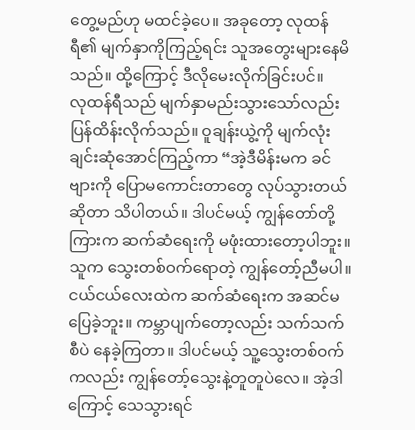တွေ့မည်ဟု မထင်ခဲ့ပေ။ အခုတော့ လုထန်ရီ၏ မျက်နှာကိုကြည့်ရင်း သူအတွေးများနေမိသည်။ ထို့ကြောင့် ဒီလိုမေးလိုက်ခြင်းပင်။
လုထန်ရီသည် မျက်နှာမည်းသွားသော်လည်း ပြန်ထိန်းလိုက်သည်။ ဝူချန်းယွဲ့ကို မျက်လုံးချင်းဆုံအောင်ကြည့်ကာ “အဲ့ဒီမိန်းမက ခင်ဗျားကို ပြောမကောင်းတာတွေ လုပ်သွားတယ်ဆိုတာ သိပါတယ်။ ဒါပင်မယ့် ကျွန်တော်တို့ကြားက ဆက်ဆံရေးကို မဖုံးထားတော့ပါဘူး။ သူက သွေးတစ်ဝက်ရောတဲ့ ကျွန်တော့်ညီမပါ။ ငယ်ငယ်လေးထဲက ဆက်ဆံရေးက အဆင်မပြေခဲ့ဘူး။ ကမ္ဘာပျက်တော့လည်း သက်သက်စီပဲ နေခဲ့ကြတာ။ ဒါပင်မယ့် သူ့သွေးတစ်ဝက်ကလည်း ကျွန်တော့်သွေးနဲ့တူတူပဲလေ။ အဲ့ဒါကြောင့် သေသွားရင်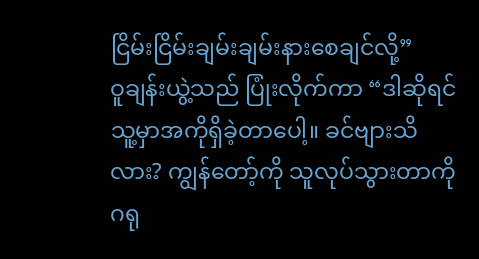ငြိမ်းငြိမ်းချမ်းချမ်းနားစေချင်လို့”
ဝူချန်းယွဲ့သည် ပြုံးလိုက်ကာ “ဒါဆိုရင် သူ့မှာအကိုရှိခဲ့တာပေါ့။ ခင်ဗျားသိလား? ကျွန်တော့်ကို သူလုပ်သွားတာကို ဂရု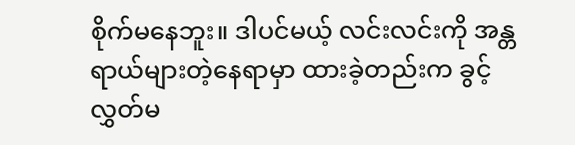စိုက်မနေဘူး။ ဒါပင်မယ့် လင်းလင်းကို အန္တရာယ်များတဲ့နေရာမှာ ထားခဲ့တည်းက ခွင့်လွှတ်မ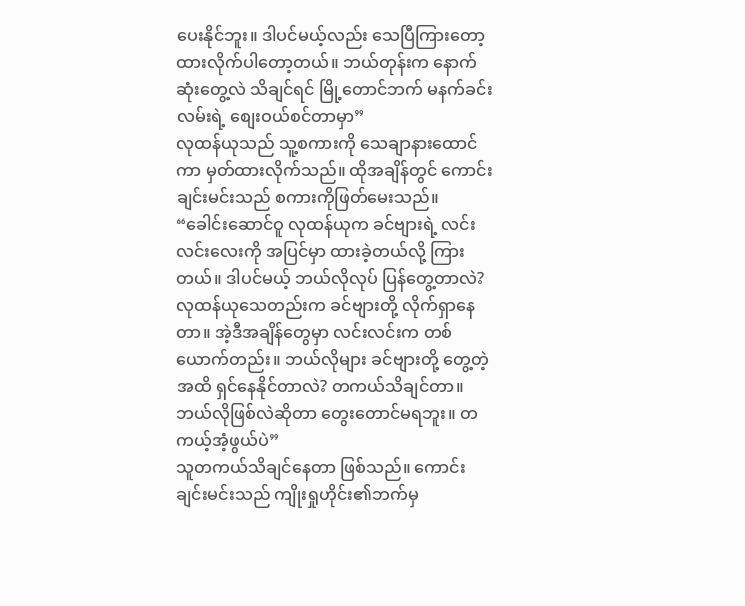ပေးနိုင်ဘူး။ ဒါပင်မယ့်လည်း သေပြီကြားတော့ ထားလိုက်ပါတော့တယ်။ ဘယ်တုန်းက နောက်ဆုံးတွေ့လဲ သိချင်ရင် မြို့တောင်ဘက် မနက်ခင်းလမ်းရဲ့ စျေးဝယ်စင်တာမှာ”
လုထန်ယုသည် သူ့စကားကို သေချာနားထောင်ကာ မှတ်ထားလိုက်သည်။ ထိုအချိန်တွင် ကောင်းချင်းမင်းသည် စကားကိုဖြတ်မေးသည်။
“ခေါင်းဆောင်ဝူ လုထန်ယုက ခင်ဗျားရဲ့ လင်းလင်းလေးကို အပြင်မှာ ထားခဲ့တယ်လို့ ကြားတယ်။ ဒါပင်မယ့် ဘယ်လိုလုပ် ပြန်တွေ့တာလဲ? လုထန်ယုသေတည်းက ခင်ဗျားတို့ လိုက်ရှာနေတာ။ အဲ့ဒီအချိန်တွေမှာ လင်းလင်းက တစ်ယောက်တည်း။ ဘယ်လိုများ ခင်ဗျားတို့ တွေ့တဲ့အထိ ရှင်နေနိုင်တာလဲ? တကယ်သိချင်တာ။ ဘယ်လိုဖြစ်လဲဆိုတာ တွေးတောင်မရဘူး။ တကယ့်အံ့ဖွယ်ပဲ”
သူတကယ်သိချင်နေတာ ဖြစ်သည်။ ကောင်းချင်းမင်းသည် ကျိုးရှုဟိုင်း၏ဘက်မှ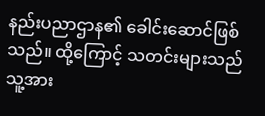နည်းပညာဌာန၏ ခေါင်းဆောင်ဖြစ်သည်။ ထို့ကြောင့် သတင်းများသည် သူ့အား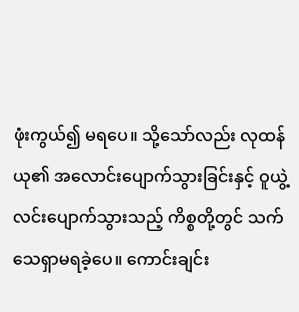ဖုံးကွယ်၍ မရပေ။ သို့သော်လည်း လုထန်ယု၏ အလောင်းပျောက်သွားခြင်းနှင့် ဝူယွဲ့လင်းပျောက်သွားသည့် ကိစ္စတို့တွင် သက်သေရှာမရခဲ့ပေ။ ကောင်းချင်း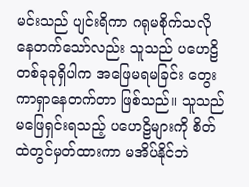မင်းသည် ပျင်းရိကာ ဂရုမစိုက်သလို နေတက်သော်လည်း သူသည် ပဟေဠိတစ်ခုခုရှိပါက အဖြေမရမခြင်း တွေးကာရှာနေတက်တာ ဖြစ်သည်။ သူသည် မဖြေရှင်းရသည့် ပဟေဠိများကို စိတ်ထဲတွင်မှတ်ထားကာ မအိပ်နိုင်ဘဲ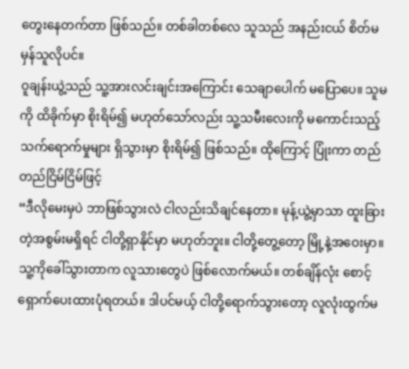တွေးနေတက်တာ ဖြစ်သည်။ တစ်ခါတစ်လေ သူသည် အနည်းငယ် စိတ်မမှန်သူလိုပင်။
ဝူချန်းယွဲ့သည် သူ့အားလင်းချင်းအကြောင်း သေချာပေါက် မပြောပေ။ သူမကို ထိခိုက်မှာ စိုးရိမ်၍ မဟုတ်သော်လည်း သူ့သမီးလေးကို မကောင်းသည့် သက်ရောက်မှုများ ရှိသွားမှာ စိုးရိမ်၍ ဖြစ်သည်။ ထိုကြောင့် ပြုံးကာ တည်တည်ငြိမ်ငြိမ်ဖြင့်
“ဒီလိုမေးမှပဲ ဘာဖြစ်သွားလဲ ငါလည်းသိချင်နေတာ။ မုန့်ယွဲ့မှာသာ ထူးခြားတဲ့အစွမ်းမရှိရင် ငါတို့ရှာနိုင်မှာ မဟုတ်ဘူး။ ငါတို့တွေ့တော့ မြို့နဲ့အဝေးမှာ။ သူ့ကိုခေါ်သွားတာက လူသားတွေပဲ ဖြစ်လောက်မယ်။ တစ်ချိန်လုံး စောင့်ရှောက်ပေးထားပုံရတယ်။ ဒါပင်မယ့် ငါတို့ရောက်သွားတော့ လူလုံးထွက်မ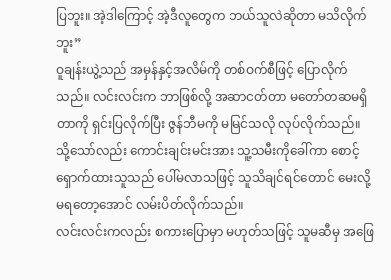ပြဘူး။ အဲ့ဒါကြောင့် အဲ့ဒီလူတွေက ဘယ်သူလဲဆိုတာ မသိလိုက်ဘူး”
ဝူချန်းယွဲ့သည် အမှန်နှင့်အလိမ်ကို တစ်ဝက်စီဖြင့် ပြောလိုက်သည်။ လင်းလင်းက ဘာဖြစ်လို့ အဆာငတ်တာ မတော်တဆမရှိတာကို ရှင်းပြလိုက်ပြီး ဇွန်ဘီမကို မမြင်သလို လုပ်လိုက်သည်။ သို့သော်လည်း ကောင်းချင်းမင်းအား သူ့သမီးကိုခေါ်ကာ စောင့်ရှောက်ထားသူသည် ပေါ်မလာသဖြင့် သူသိချင်ရင်တောင် မေးလို့မရတော့အောင် လမ်းပိတ်လိုက်သည်။
လင်းလင်းကလည်း စကားပြောမှာ မဟုတ်သဖြင့် သူမဆီမှ အဖြေ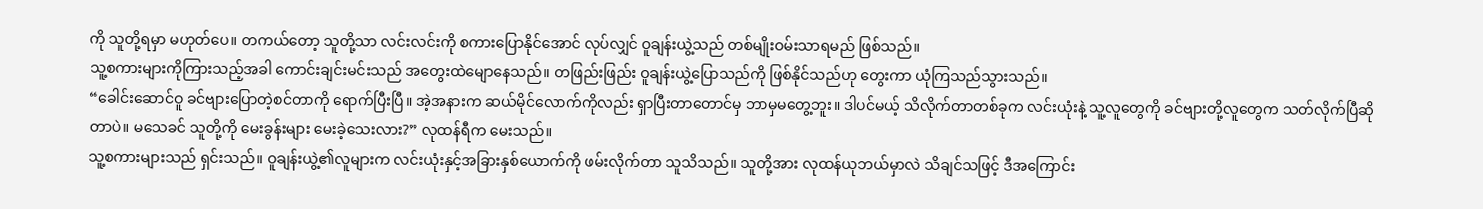ကို သူတို့ရမှာ မဟုတ်ပေ။ တကယ်တော့ သူတို့သာ လင်းလင်းကို စကားပြောနိုင်အောင် လုပ်လျှင် ဝူချန်းယွဲ့သည် တစ်မျိုးဝမ်းသာရမည် ဖြစ်သည်။
သူ့စကားများကိုကြားသည့်အခါ ကောင်းချင်းမင်းသည် အတွေးထဲမျောနေသည်။ တဖြည်းဖြည်း ဝူချန်းယွဲ့ပြောသည်ကို ဖြစ်နိုင်သည်ဟု တွေးကာ ယုံကြသည်သွားသည်။
“ခေါင်းဆောင်ဝူ ခင်ဗျားပြောတဲ့စင်တာကို ရောက်ပြီးပြီ။ အဲ့အနားက ဆယ်မိုင်လောက်ကိုလည်း ရှာပြီးတာတောင်မှ ဘာမှမတွေ့ဘူး။ ဒါပင်မယ့် သိလိုက်တာတစ်ခုက လင်းယုံးနဲ့ သူ့လူတွေကို ခင်ဗျားတို့လူတွေက သတ်လိုက်ပြီဆိုတာပဲ။ မသေခင် သူတို့ကို မေးခွန်းများ မေးခဲ့သေးလား?” လုထန်ရီက မေးသည်။
သူ့စကားများသည် ရှင်းသည်။ ဝူချန်းယွဲ့၏လူများက လင်းယုံးနှင့်အခြားနှစ်ယောက်ကို ဖမ်းလိုက်တာ သူသိသည်။ သူတို့အား လုထန်ယုဘယ်မှာလဲ သိချင်သဖြင့် ဒီအကြောင်း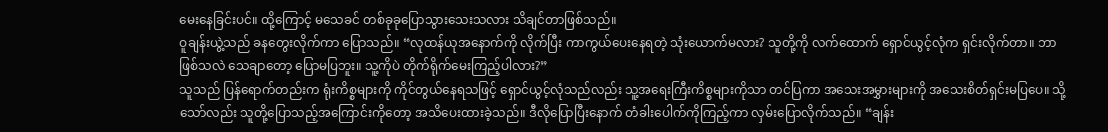မေးနေခြင်းပင်။ ထို့ကြောင့် မသေခင် တစ်ခုခုပြောသွားသေးသလား သိချင်တာဖြစ်သည်။
ဝူချန်းယွဲ့သည် ခနတွေးလိုက်ကာ ပြောသည်။ “လုထန်ယုအနောက်ကို လိုက်ပြီး ကာကွယ်ပေးနေရတဲ့ သုံးယောက်မလား? သူတို့ကို လက်ထောက် ရှောင်ယွင့်လုံက ရှင်းလိုက်တာ။ ဘာဖြစ်သလဲ သေချာတော့ ပြောမပြဘူး။ သူ့ကိုပဲ တိုက်ရိုက်မေးကြည့်ပါလား?”
သူသည် ပြန်ရောက်တည်းက ရုံးကိစ္စများကို ကိုင်တွယ်နေရသဖြင့် ရှောင်ယွင့်လုံသည်လည်း သူ့အရေးကြီးကိစ္စများကိုသာ တင်ပြကာ အသေးအမွှားများကို အသေးစိတ်ရှင်းမပြပေ။ သို့သော်လည်း သူတို့ပြောသည့်အကြောင်းကိုတော့ အသိပေးထားခဲ့သည်။ ဒီလိုပြောပြီးနောက် တံခါးပေါက်ကိုကြည့်ကာ လှမ်းပြောလိုက်သည်။ “ချန်း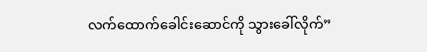လက်ထောက်ခေါင်းဆောင်ကို သွားခေါ်လိုက်”